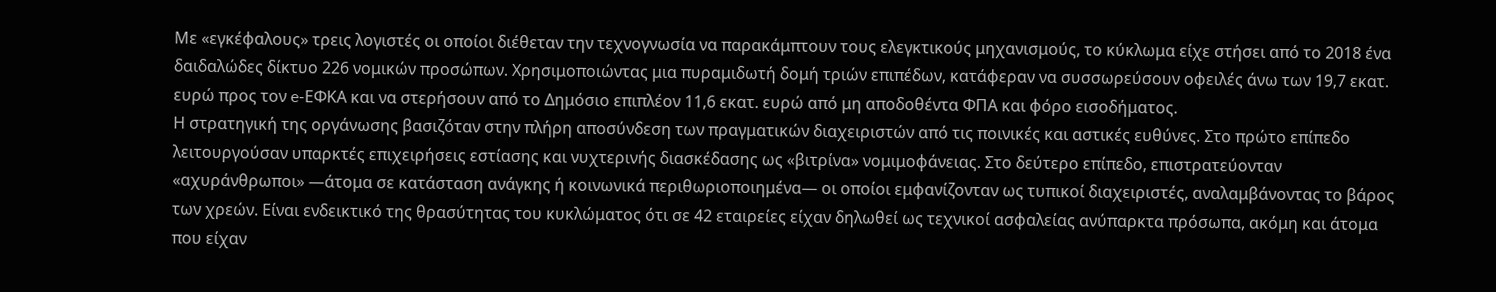Με «εγκέφαλους» τρεις λογιστές οι οποίοι διέθεταν την τεχνογνωσία να παρακάμπτουν τους ελεγκτικούς μηχανισμούς, το κύκλωμα είχε στήσει από το 2018 ένα δαιδαλώδες δίκτυο 226 νομικών προσώπων. Χρησιμοποιώντας μια πυραμιδωτή δομή τριών επιπέδων, κατάφεραν να συσσωρεύσουν οφειλές άνω των 19,7 εκατ. ευρώ προς τον e-ΕΦΚΑ και να στερήσουν από το Δημόσιο επιπλέον 11,6 εκατ. ευρώ από μη αποδοθέντα ΦΠΑ και φόρο εισοδήματος.
Η στρατηγική της οργάνωσης βασιζόταν στην πλήρη αποσύνδεση των πραγματικών διαχειριστών από τις ποινικές και αστικές ευθύνες. Στο πρώτο επίπεδο λειτουργούσαν υπαρκτές επιχειρήσεις εστίασης και νυχτερινής διασκέδασης ως «βιτρίνα» νομιμοφάνειας. Στο δεύτερο επίπεδο, επιστρατεύονταν «αχυράνθρωποι» —άτομα σε κατάσταση ανάγκης ή κοινωνικά περιθωριοποιημένα— οι οποίοι εμφανίζονταν ως τυπικοί διαχειριστές, αναλαμβάνοντας το βάρος των χρεών. Είναι ενδεικτικό της θρασύτητας του κυκλώματος ότι σε 42 εταιρείες είχαν δηλωθεί ως τεχνικοί ασφαλείας ανύπαρκτα πρόσωπα, ακόμη και άτομα που είχαν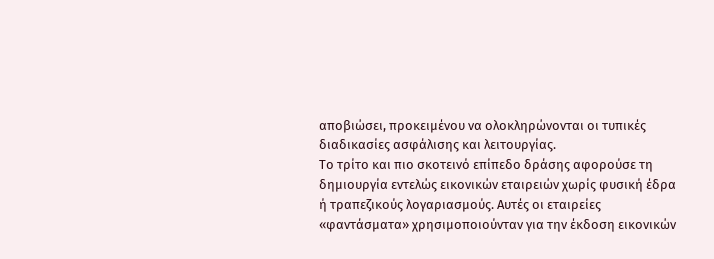αποβιώσει, προκειμένου να ολοκληρώνονται οι τυπικές διαδικασίες ασφάλισης και λειτουργίας.
Το τρίτο και πιο σκοτεινό επίπεδο δράσης αφορούσε τη δημιουργία εντελώς εικονικών εταιρειών χωρίς φυσική έδρα ή τραπεζικούς λογαριασμούς. Αυτές οι εταιρείες «φαντάσματα» χρησιμοποιούνταν για την έκδοση εικονικών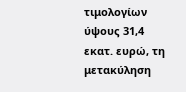τιμολογίων ύψους 31,4 εκατ. ευρώ, τη μετακύληση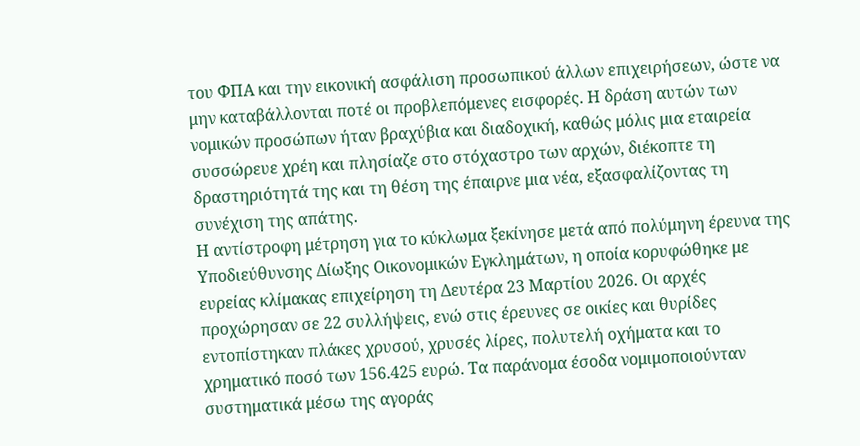του ΦΠΑ και την εικονική ασφάλιση προσωπικού άλλων επιχειρήσεων, ώστε να μην καταβάλλονται ποτέ οι προβλεπόμενες εισφορές. Η δράση αυτών των νομικών προσώπων ήταν βραχύβια και διαδοχική, καθώς μόλις μια εταιρεία συσσώρευε χρέη και πλησίαζε στο στόχαστρο των αρχών, διέκοπτε τη δραστηριότητά της και τη θέση της έπαιρνε μια νέα, εξασφαλίζοντας τη συνέχιση της απάτης.
Η αντίστροφη μέτρηση για το κύκλωμα ξεκίνησε μετά από πολύμηνη έρευνα της Υποδιεύθυνσης Δίωξης Οικονομικών Εγκλημάτων, η οποία κορυφώθηκε με ευρείας κλίμακας επιχείρηση τη Δευτέρα 23 Μαρτίου 2026. Οι αρχές προχώρησαν σε 22 συλλήψεις, ενώ στις έρευνες σε οικίες και θυρίδες εντοπίστηκαν πλάκες χρυσού, χρυσές λίρες, πολυτελή οχήματα και το χρηματικό ποσό των 156.425 ευρώ. Τα παράνομα έσοδα νομιμοποιούνταν συστηματικά μέσω της αγοράς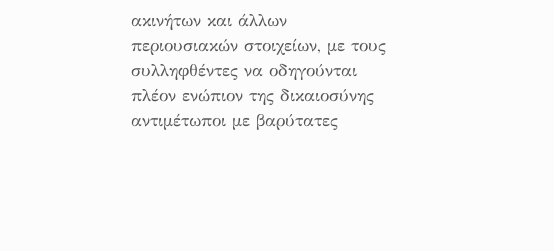ακινήτων και άλλων περιουσιακών στοιχείων, με τους συλληφθέντες να οδηγούνται πλέον ενώπιον της δικαιοσύνης αντιμέτωποι με βαρύτατες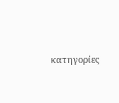κατηγορίες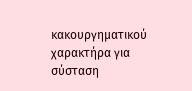κακουργηματικού χαρακτήρα για σύσταση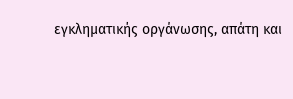εγκληματικής οργάνωσης, απάτη και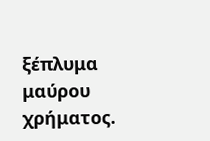ξέπλυμα μαύρου χρήματος.